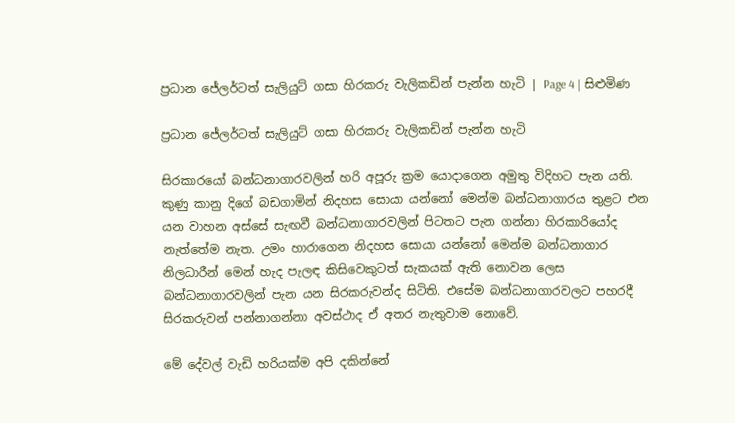ප්‍රධාන ජේලර්ටත් සැලියුට් ගසා හිරකරු වැලිකඩින් පැන්න හැටි | Page 4 | සිළුමිණ

ප්‍රධාන ජේලර්ටත් සැලියුට් ගසා හිරකරු වැලිකඩින් පැන්න හැටි

සිරකාරයෝ බන්ධනාගාරවලින් හරි අපූරු ක්‍රම යොදාගෙන අමුතු විදිහට පැන යති. කුණු කානු දිගේ බඩගාමින් නිදහස සොයා යන්නෝ මෙන්ම බන්ධනාගාරය තුළට එන යන වාහන අස්සේ සැඟවී බන්ධනාගාරවලින් පිටතට පැන ගන්නා හිරකාරියෝද නැත්තේම නැත. උමං හාරාගෙන නිදහස සොයා යන්නෝ මෙන්ම බන්ධනාගාර නිලධාරීන් මෙන් හැද පැලඳ කිසිවෙකුටත් සැකයක් ඇති නොවන ලෙස බන්ධනාගාරවලින් පැන යන සිරකරුවන්ද සිටිති. එසේම බන්ධනාගාරවලට පහරදී සිරකරුවන් පන්නාගන්නා අවස්ථාද ඒ අතර නැතුවාම නොවේ.

මේ දේවල් වැඩි හරියක්ම අපි දකින්නේ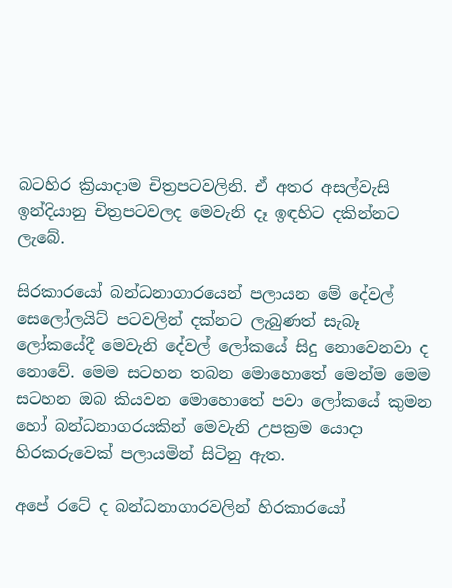බටහිර ක්‍රියාදාම චිත්‍රපටවලිනි. ඒ අතර අසල්වැසි ඉන්දියානු චිත්‍රපටවලද මෙවැනි දෑ ඉඳහිට දකින්නට ලැබේ.

සිරකාරයෝ බන්ධනාගාරයෙන් පලායන මේ දේවල් සෙලෝලයිට් පටවලින් දක්නට ලැබුණත් සැබෑ ලෝකයේදී මෙවැනි දේවල් ලෝකයේ සිදු නොවෙනවා ද නොවේ. මෙම සටහන තබන මොහොතේ මෙන්ම මෙම සටහන ඔබ කියවන මොහොතේ පවා ලෝකයේ කුමන හෝ බන්ධනාගරයකින් මෙවැනි උපක්‍රම යොදා හිරකරුවෙක් පලායමින් සිටිනු ඇත.

අපේ රටේ ද බන්ධනාගාරවලින් හිරකාරයෝ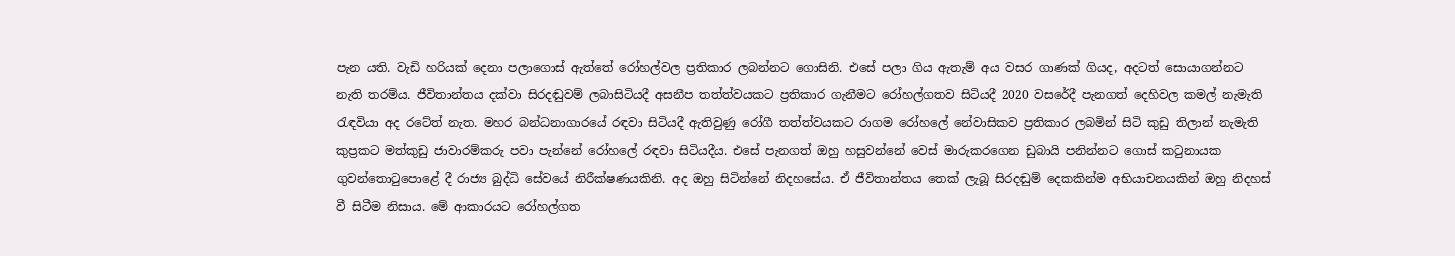පැන යති. වැඩි හරියක් දෙනා පලාගොස් ඇත්තේ රෝහල්වල ප්‍රතිකාර ලබන්නට ගොසිනි. එසේ පලා ගිය ඇතැම් අය වසර ගාණක් ගියද, අදටත් සොයාගන්නට නැති තරම්ය. ජීවිතාන්තය දක්වා සිරදඬුවම් ලබාසිටියදී අසනීප තත්ත්වයකට ප්‍රතිකාර ගැනීමට රෝහල්ගතව සිටියදී 2020 වසරේදී පැනගත් දෙහිවල කමල් නැමැති රැඳවියා අද රටේත් නැත. මහර බන්ධනාගාරයේ රඳවා සිටියදී ඇතිවුණු රෝගී තත්ත්වයකට රාගම රෝහලේ නේවාසිකව ප්‍රතිකාර ලබමින් සිටි කුඩු තිලාන් නැමැති කුප්‍රකට මත්කුඩු ජාවාරම්කරු පවා පැන්නේ රෝහලේ රඳවා සිටියදීය. එසේ පැනගත් ඔහු හසුවන්නේ වෙස් මාරුකරගෙන ඩුබායි පනින්නට ගොස් කටුනායක ගුවන්තොටුපොළේ දී රාජ්‍ය බුද්ධි සේවයේ නිරීක්ෂණයකිනි. අද ඔහු සිටින්නේ නිදහසේය. ඒ ජීවිතාන්තය තෙක් ලැබූ සිරදඬුම් දෙකකින්ම අභියාචනයකින් ඔහු නිදහස් වී සිටීම නිසාය. මේ ආකාරයට රෝහල්ගත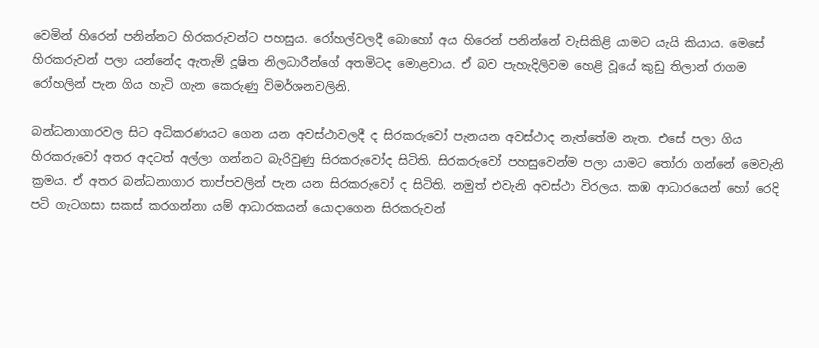වෙමින් හිරෙන් පනින්නට හිරකරුවන්ට පහසුය. රෝහල්වලදී බොහෝ අය හිරෙන් පනින්නේ වැසිකිළි යාමට යැයි කියාය. මෙසේ හිරකරුවන් පලා යන්නේද ඇතැම් දූෂිත නිලධාරීන්ගේ අතමිටද මොළවාය. ඒ බව පැහැදිලිවම හෙළි වූයේ කුඩු තිලාන් රාගම රෝහලින් පැන ගිය හැටි ගැන කෙරුණු විමර්ශනවලිනි.

බන්ධනාගාරවල සිට අධිකරණයට ගෙන යන අවස්ථාවලදී ද සිරකරුවෝ පැනයන අවස්ථාද නැත්තේම නැත. එසේ පලා ගිය හිරකරුවෝ අතර අදටත් අල්ලා ගන්නට බැරිවුණු සිරකරුවෝද සිටිති. සිරකරුවෝ පහසුවෙන්ම පලා යාමට තෝරා ගන්නේ මෙවැනි ක්‍රමය. ඒ අතර බන්ධනාගාර තාප්පවලින් පැන යන සිරකරුවෝ ද සිටිති. නමුත් එවැනි අවස්ථා විරලය. කඹ ආධාරයෙන් හෝ රෙදි පටි ගැටගසා සකස් කරගන්නා යම් ආධාරකයන් යොදාගෙන සිරකරුවන්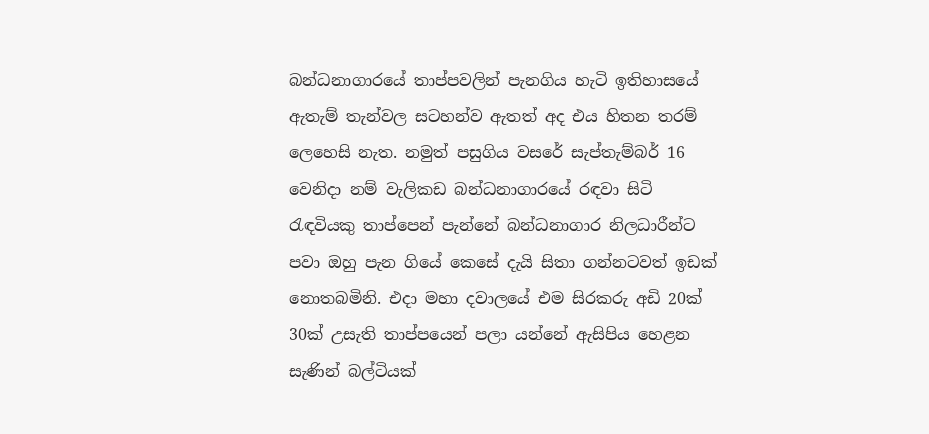බන්ධනාගාරයේ තාප්පවලින් පැනගිය හැටි ඉතිහාසයේ ඇතැම් තැන්වල සටහන්ව ඇතත් අද එය හිතන තරම් ලෙහෙසි නැත. නමුත් පසුගිය වසරේ සැප්තැම්බර් 16 වෙනිදා නම් වැලිකඩ බන්ධනාගාරයේ රඳවා සිටි රැඳවියකු තාප්පෙන් පැන්නේ බන්ධනාගාර නිලධාරීන්ට පවා ඔහු පැන ගියේ කෙසේ දැයි සිතා ගන්නටවත් ඉඩක් නොතබමිනි. එදා මහා දවාලයේ එම සිරකරු අඩි 20ක් 30ක් උසැති තාප්පයෙන් පලා යන්නේ ඇසිපිය හෙළන සැණින් බල්ටියක්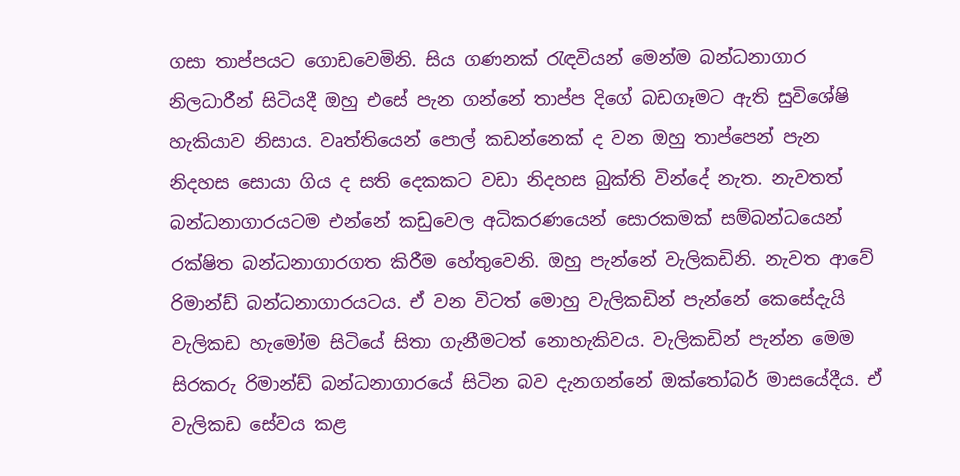ගසා තාප්පයට ගොඩවෙමිනි. සිය ගණනක් රැඳවියන් මෙන්ම බන්ධනාගාර නිලධාරීන් සිටියදී ඔහු එසේ පැන ගන්නේ තාප්ප දිගේ බඩගෑමට ඇති සුවිශේෂි හැකියාව නිසාය. වෘත්තියෙන් පොල් කඩන්නෙක් ද වන ඔහු තාප්පෙන් පැන නිදහස සොයා ගිය ද සති දෙකකට වඩා නිදහස බුක්ති වින්දේ නැත. නැවතත් බන්ධනාගාරයටම එන්නේ කඩුවෙල අධිකරණයෙන් සොරකමක් සම්බන්ධයෙන් රක්ෂිත බන්ධනාගාරගත කිරීම හේතුවෙනි. ඔහු පැන්නේ වැලිකඩිනි. නැවත ආවේ රිමාන්ඩ් බන්ධනාගාරයටය. ඒ වන විටත් මොහු වැලිකඩින් පැන්නේ කෙසේදැයි වැලිකඩ හැමෝම සිටියේ සිතා ගැනීමටත් නොහැකිවය. වැලිකඩින් පැන්න මෙම සිරකරු රිමාන්ඩ් බන්ධනාගාරයේ සිටින බව දැනගන්නේ ඔක්තෝබර් මාසයේදීය. ඒ වැලිකඩ සේවය කළ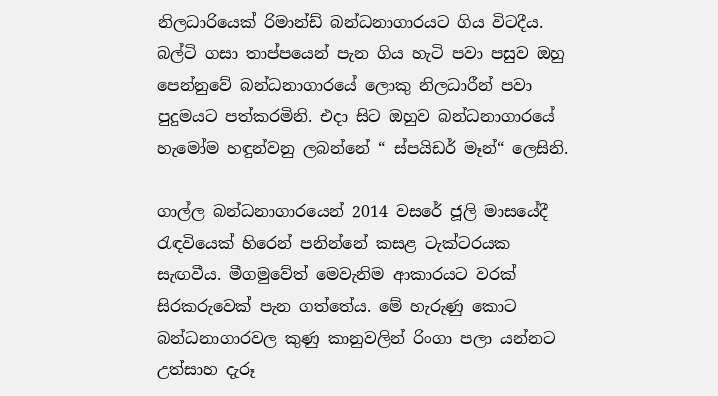නිලධාරියෙක් රිමාන්ඩ් බන්ධනාගාරයට ගිය විටදීය. බල්ටි ගසා තාප්පයෙන් පැන ගිය හැටි පවා පසුව ඔහු පෙන්නුවේ බන්ධනාගාරයේ ලොකු නිලධාරීන් පවා පුදුමයට පත්කරමිනි. එදා සිට ඔහුව බන්ධනාගාරයේ හැමෝම හඳුන්වනු ලබන්නේ “ ස්පයිඩර් මෑන්“ ලෙසිනි.

ගාල්ල බන්ධනාගාරයෙන් 2014 වසරේ ජූලි මාසයේදී රැඳවියෙක් හිරෙන් පනින්නේ කසළ ටැක්ටරයක සැඟවීය. මීගමුවේත් මෙවැනිම ආකාරයට වරක් සිරකරුවෙක් පැන ගත්තේය. මේ හැරුණු කොට බන්ධනාගාරවල කුණු කානුවලින් රිංගා පලා යන්නට උත්සාහ දැරූ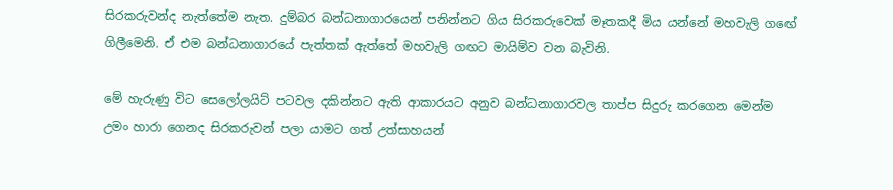සිරකරුවන්ද නැත්තේම නැත. දුම්බර බන්ධනාගාරයෙන් පනින්නට ගිය සිරකරුවෙක් මෑතකදී මිය යන්නේ මහවැලි ගඟේ ගිලීමෙනි. ඒ එම බන්ධනාගාරයේ පැත්තක් ඇත්තේ මහවැලි ගඟට මායිම්ව වන බැවිනි.

මේ හැරුණු විට සෙලෝලයිට් පටවල දකින්නට ඇති ආකාරයට අනුව බන්ධනාගාරවල තාප්ප සිදුරු කරගෙන මෙන්ම උමං හාරා ගෙනද සිරකරුවන් පලා යාමට ගත් උත්සාහයන්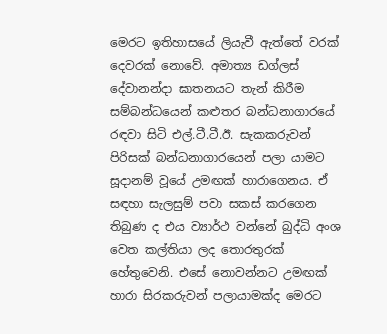මෙරට ඉතිහාසයේ ලියැවී ඇත්තේ වරක් දෙවරක් නොවේ. අමාත්‍ය ඩග්ලස් දේවානන්දා ඝාතනයට තැන් කිරීම සම්බන්ධයෙන් කළුතර බන්ධනාගාරයේ රඳවා සිටි එල්.ටී.ටී.ඊ. සැකකරුවන් පිරිසක් බන්ධනාගාරයෙන් පලා යාමට සූදානම් වූයේ උමඟක් හාරාගෙනය. ඒ සඳහා සැලසුම් පවා සකස් කරගෙන තිබුණ ද එය ව්‍යාර්ථ වන්නේ බුද්ධි අංශ වෙත කල්තියා ලද තොරතුරක් හේතුවෙනි. එසේ නොවන්නට උමඟක් හාරා සිරකරුවන් පලායාමක්ද මෙරට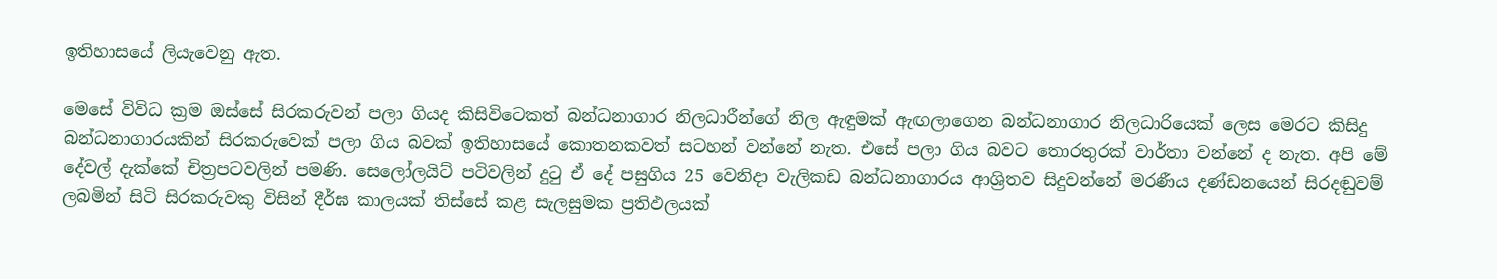ඉතිහාසයේ ලියැවෙනු ඇත.

මෙසේ විවිධ ක්‍රම ඔස්සේ සිරකරුවන් පලා ගියද කිසිවිටෙකත් බන්ධනාගාර නිලධාරීන්ගේ නිල ඇඳුමක් ඇඟලාගෙන බන්ධනාගාර නිලධාරියෙක් ලෙස මෙරට කිසිදු බන්ධනාගාරයකින් සිරකරුවෙක් පලා ගිය බවක් ඉතිහාසයේ කොතනකවත් සටහන් වන්නේ නැත. එසේ පලා ගිය බවට තොරතුරක් වාර්තා වන්නේ ද නැත. අපි මේ දේවල් දැක්කේ චිත්‍රපටවලින් පමණි. සෙලෝලයිට් පටිවලින් දුටු ඒ දේ පසුගිය 25 වෙනිදා වැලිකඩ බන්ධනාගාරය ආශ්‍රිතව සිදුවන්නේ මරණීය දණ්ඩනයෙන් සිරදඬුවම් ලබමින් සිටි සිරකරුවකු විසින් දීර්ඝ කාලයක් තිස්සේ කළ සැලසුමක ප්‍රතිඵලයක්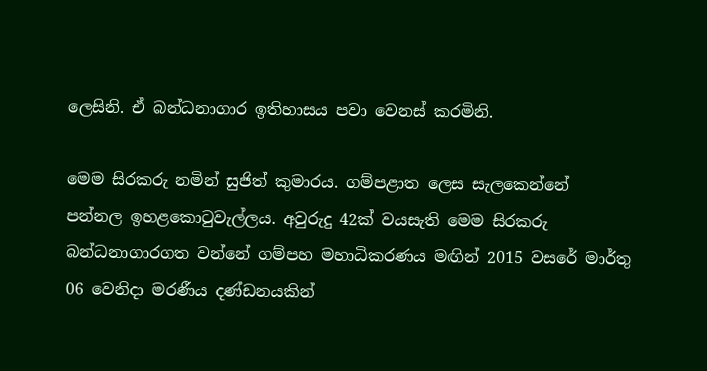ලෙසිනි. ඒ බන්ධනාගාර ඉතිහාසය පවා වෙනස් කරමිනි.

මෙම සිරකරු නමින් සුජිත් කුමාරය. ගම්පළාත ලෙස සැලකෙන්නේ පන්නල ඉහළකොටුවැල්ලය. අවුරුදු 42ක් වයසැති මෙම සිරකරු බන්ධනාගාරගත වන්නේ ගම්පහ මහාධිකරණය මඟින් 2015 වසරේ මාර්තු 06 වෙනිදා මරණීය දණ්ඩනයකින්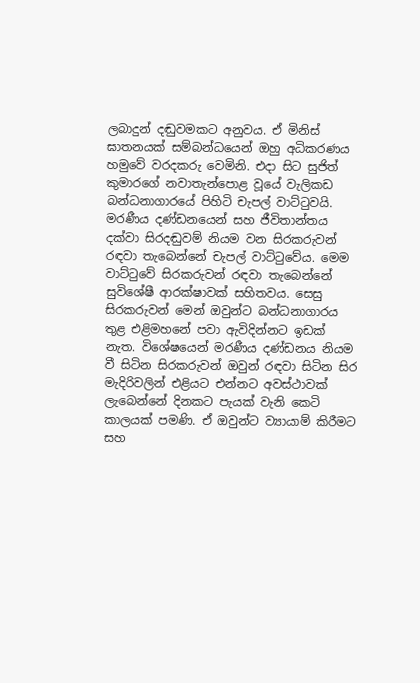ලබාදුන් දඬුවමකට අනුවය. ඒ මිනිස් ඝාතනයක් සම්බන්ධයෙන් ඔහු අධිකරණය හමුවේ වරදකරු වෙමිනි. එදා සිට සුජිත් කුමාරගේ නවාතැන්පොළ වූයේ වැලිකඩ බන්ධනාගාරයේ පිහිටි චැපල් වාට්ටුවයි. මරණීය දණ්ඩනයෙන් සහ ජීවිතාන්තය දක්වා සිරදඬුවම් නියම වන සිරකරුවන් රඳවා තැබෙන්නේ චැපල් වාට්ටුවේය. මෙම වාට්ටුවේ සිරකරුවන් රඳවා තැබෙන්නේ සුවිශේෂී ආරක්ෂාවක් සහිතවය. සෙසු සිරකරුවන් මෙන් ඔවුන්ට බන්ධනාගාරය තුළ එළිමහනේ පවා ඇවිදින්නට ඉඩක් නැත. විශේෂයෙන් මරණීය දණ්ඩනය නියම වී සිටින සිරකරුවන් ඔවුන් රඳවා සිටින සිර මැදිරිවලින් එළියට එන්නට අවස්ථාවක් ලැබෙන්නේ දිනකට පැයක් වැනි කෙටි කාලයක් පමණි. ඒ ඔවුන්ට ව්‍යායාම් කිරීමට සහ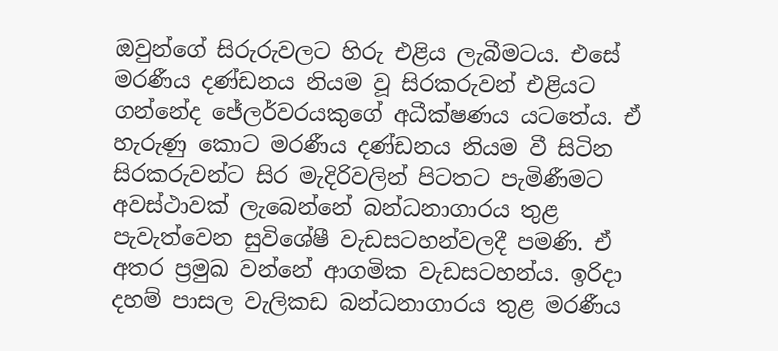ඔවුන්ගේ සිරුරුවලට හිරු එළිය ලැබීමටය. එසේ මරණීය දණ්ඩනය නියම වූ සිරකරුවන් එළියට ගන්නේද ජේලර්වරයකුගේ අධීක්ෂණය යටතේය. ඒ හැරුණු කොට මරණීය දණ්ඩනය නියම වී සිටින සිරකරුවන්ට සිර මැදිරිවලින් පිටතට පැමිණීමට අවස්ථාවක් ලැබෙන්නේ බන්ධනාගාරය තුළ පැවැත්වෙන සුවිශේෂී වැඩසටහන්වලදී පමණි. ඒ අතර ප්‍රමුඛ වන්නේ ආගමික වැඩසටහන්ය. ඉරිදා දහම් පාසල වැලිකඩ බන්ධනාගාරය තුළ මරණීය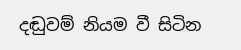දඬුවම් නියම වී සිටින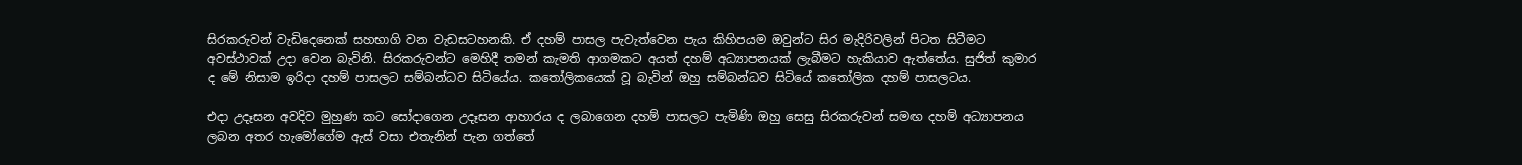සිරකරුවන් වැඩිදෙනෙක් සහභාගි වන වැඩසටහනකි. ඒ දහම් පාසල පැවැත්වෙන පැය කිහිපයම ඔවුන්ට සිර මැදිරිවලින් පිටත සිටීමට අවස්ථාවක් උදා වෙන බැවිනි. සිරකරුවන්ට මෙහිදී තමන් කැමති ආගමකට අයත් දහම් අධ්‍යාපනයක් ලැබීමට හැකියාව ඇත්තේය. සුජිත් කුමාර ද මේ නිසාම ඉරිදා දහම් පාසලට සම්බන්ධව සිටියේය. කතෝලිකයෙක් වූ බැවින් ඔහු සම්බන්ධව සිටියේ කතෝලික දහම් පාසලටය.

එදා උදෑසන අවදිව මුහුණ කට සෝදාගෙන උදෑසන ආහාරය ද ලබාගෙන දහම් පාසලට පැමිණි ඔහු සෙසු සිරකරුවන් සමඟ දහම් අධ්‍යාපනය ලබන අතර හැමෝගේම ඇස් වසා එතැනින් පැන ගත්තේ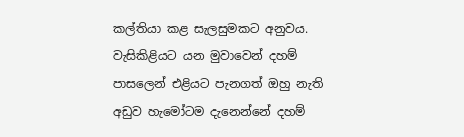කල්තියා කළ සැලසුමකට අනුවය. වැසිකිළියට යන මුවාවෙන් දහම් පාසලෙන් එළියට පැනගත් ඔහු නැති අඩුව හැමෝටම දැනෙන්නේ දහම්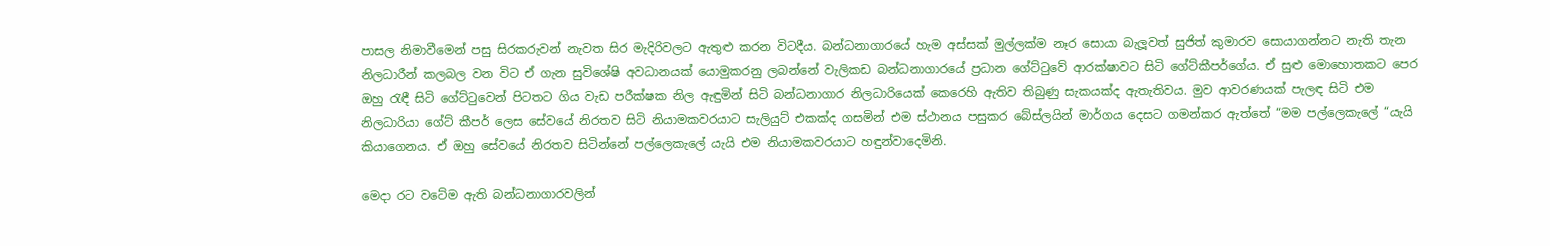පාසල නිමාවීමෙන් පසු සිරකරුවන් නැවත සිර මැදිරිවලට ඇතුළු කරන විටදීය. බන්ධනාගාරයේ හැම අස්සක් මුල්ලක්ම නෑර සොයා බැලූවත් සුජිත් කුමාරව සොයාගන්නට නැති තැන නිලධාරීන් කලබල වන විට ඒ ගැන සුවිශේෂි අවධානයක් යොමුකරනු ලබන්නේ වැලිකඩ බන්ධනාගාරයේ ප්‍රධාන ගේට්ටුවේ ආරක්ෂාවට සිටි ගේට්කීපර්ගේය. ඒ සුළු මොහොතකට පෙර ඔහු රැඳී සිටි ගේට්ටුවෙන් පිටතට ගිය වැඩ පරීක්ෂක නිල ඇඳුමින් සිටි බන්ධනාගාර නිලධාරියෙක් කෙරෙහි ඇතිව තිබුණු සැකයක්ද ඇතැතිවය. මුව ආවරණයක් පැලඳ සිටි එම නිලධාරියා ගේට් කීපර් ලෙස සේවයේ නිරතව සිටි නියාමකවරයාට සැලියුට් එකක්ද ගසමින් එම ස්ථානය පසුකර බේස්ලයින් මාර්ගය දෙසට ගමන්කර ඇත්තේ “මම පල්ලෙකැලේ “යැයි කියාගෙනය. ඒ ඔහු සේවයේ නිරතව සිටින්නේ පල්ලෙකැලේ යැයි එම නියාමකවරයාට හඳුන්වාදෙමිනි.

මෙදා රට වටේම ඇති බන්ධනාගාරවලින්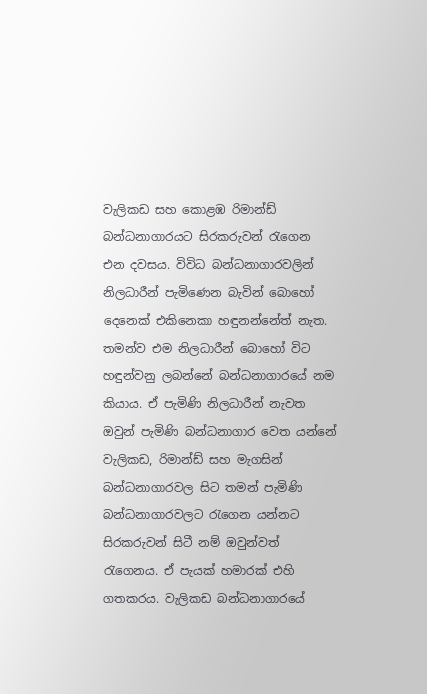වැලිකඩ සහ කොළඹ රිමාන්ඩ් බන්ධනාගාරයට සිරකරුවන් රැගෙන එන දවසය. විවිධ බන්ධනාගාරවලින් නිලධාරීන් පැමිණෙන බැවින් බොහෝ දෙනෙක් එකිනෙකා හඳුනන්නේත් නැත. තමන්ව එම නිලධාරීන් බොහෝ විට හඳුන්වනු ලබන්නේ බන්ධනාගාරයේ නම කියාය. ඒ පැමිණි නිලධාරීන් නැවත ඔවුන් පැමිණි බන්ධනාගාර වෙත යන්නේ වැලිකඩ, රිමාන්ඩ් සහ මැගසින් බන්ධනාගාරවල සිට තමන් පැමිණි බන්ධනාගාරවලට රැගෙන යන්නට සිරකරුවන් සිටී නම් ඔවුන්වත් රැගෙනය. ඒ පැයක් හමාරක් එහි ගතකරය. වැලිකඩ බන්ධනාගාරයේ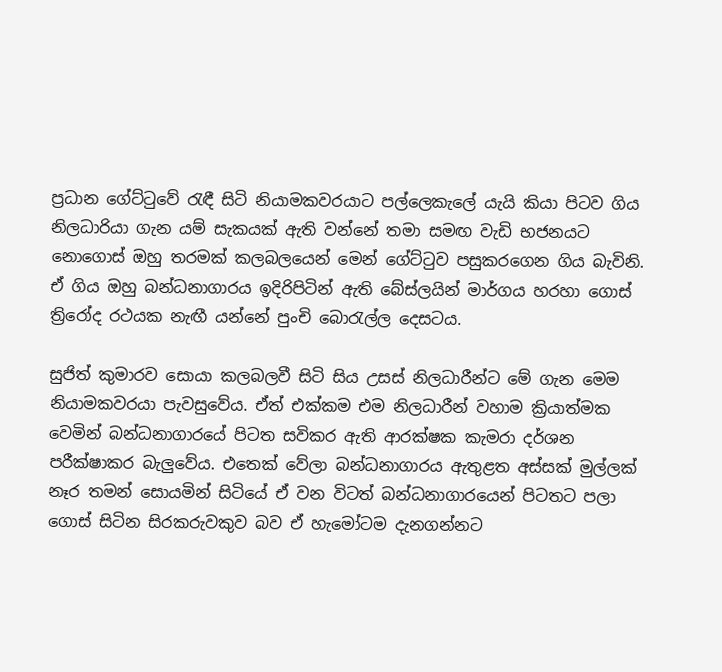ප්‍රධාන ගේට්ටුවේ රැඳී සිටි නියාමකවරයාට පල්ලෙකැලේ යැයි කියා පිටව ගිය නිලධාරියා ගැන යම් සැකයක් ඇති වන්නේ තමා සමඟ වැඩි භජනයට නොගොස් ඔහු තරමක් කලබලයෙන් මෙන් ගේට්ටුව පසුකරගෙන ගිය බැවිනි. ඒ ගිය ඔහු බන්ධනාගාරය ඉදිරිපිටින් ඇති බේස්ලයින් මාර්ගය හරහා ගොස් ත්‍රිරෝද රථයක නැඟී යන්නේ පුංචි බොරැල්ල දෙසටය.

සුජිත් කුමාරව සොයා කලබලවී සිටි සිය උසස් නිලධාරීන්ට මේ ගැන මෙම නියාමකවරයා පැවසුවේය. ඒත් එක්කම එම නිලධාරීන් වහාම ක්‍රියාත්මක වෙමින් බන්ධනාගාරයේ පිටත සවිකර ඇති ආරක්ෂක කැමරා දර්ශන පරීක්ෂාකර බැලුවේය. එතෙක් වේලා බන්ධනාගාරය ඇතුළත අස්සක් මුල්ලක් නෑර තමන් සොයමින් සිටියේ ඒ වන විටත් බන්ධනාගාරයෙන් පිටතට පලා ගොස් සිටින සිරකරුවකුව බව ඒ හැමෝටම දැනගන්නට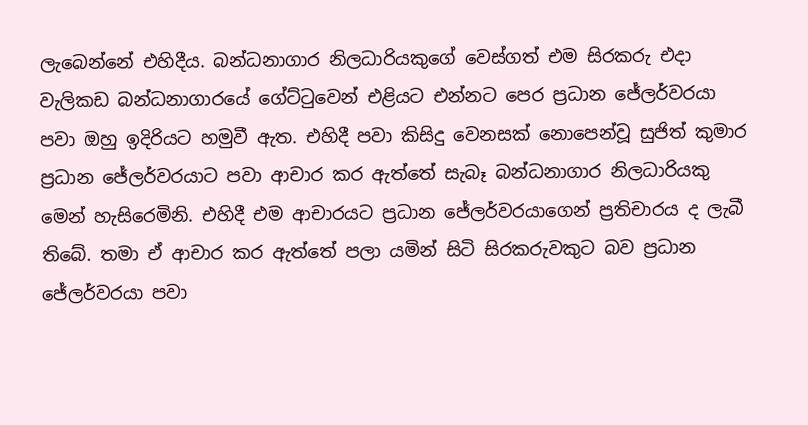ලැබෙන්නේ එහිදීය. බන්ධනාගාර නිලධාරියකුගේ වෙස්ගත් එම සිරකරු එදා වැලිකඩ බන්ධනාගාරයේ ගේට්ටුවෙන් එළියට එන්නට පෙර ප්‍රධාන ජේලර්වරයා පවා ඔහු ඉදිරියට හමුවී ඇත. එහිදී පවා කිසිදු වෙනසක් නොපෙන්වූ සුජිත් කුමාර ප්‍රධාන ජේලර්වරයාට පවා ආචාර කර ඇත්තේ සැබෑ බන්ධනාගාර නිලධාරියකු මෙන් හැසිරෙමිනි. එහිදී එම ආචාරයට ප්‍රධාන ජේලර්වරයාගෙන් ප්‍රතිචාරය ද ලැබී තිබේ. තමා ඒ ආචාර කර ඇත්තේ පලා යමින් සිටි සිරකරුවකුට බව ප්‍රධාන ජේලර්වරයා පවා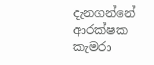දැනගන්නේ ආරක්ෂක කැමරා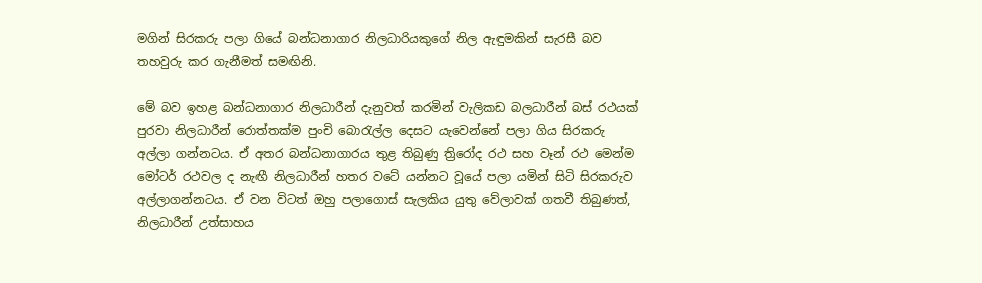මගින් සිරකරු පලා ගියේ බන්ධනාගාර නිලධාරියකුගේ නිල ඇඳුමකින් සැරසී බව තහවුරු කර ගැනීමත් සමඟිනි.

මේ බව ඉහළ බන්ධනාගාර නිලධාරීන් දැනුවත් කරමින් වැලිකඩ බලධාරීන් බස් රථයක් පුරවා නිලධාරීන් රොත්තක්ම පුංචි බොරැල්ල දෙසට යැවෙන්නේ පලා ගිය සිරකරු අල්ලා ගන්නටය. ඒ අතර බන්ධනාගාරය තුළ තිබුණු ත්‍රිරෝද රථ සහ වෑන් රථ මෙන්ම මෝටර් රථවල ද නැඟී නිලධාරීන් හතර වටේ යන්නට වූයේ පලා යමින් සිටි සිරකරුව අල්ලාගන්නටය. ඒ වන විටත් ඔහු පලාගොස් සැලකිය යුතු වේලාවක් ගතවී තිබුණත්, නිලධාරීන් උත්සාහය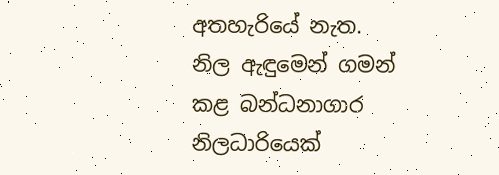අතහැරියේ නැත. නිල ඇඳුමෙන් ගමන් කළ බන්ධනාගාර නිලධාරියෙක්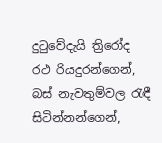දුටුවේදැයි ත්‍රිරෝද රථ රියදුරන්ගෙන්, බස් නැවතුම්වල රැඳී සිටින්නන්ගෙන්,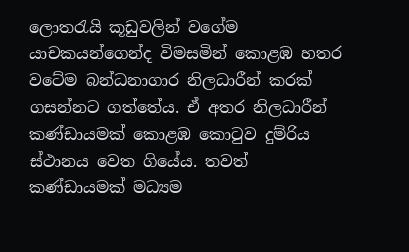ලොතරැයි කූඩුවලින් වගේම යාචකයන්ගෙන්ද විමසමින් කොළඹ හතර වටේම බන්ධනාගාර නිලධාරීන් කරක් ගසන්නට ගත්තේය. ඒ අතර නිලධාරීන් කණ්ඩායමක් කොළඹ කොටුව දුම්රිය ස්ථානය වෙත ගියේය. තවත් කණ්ඩායමක් මධ්‍යම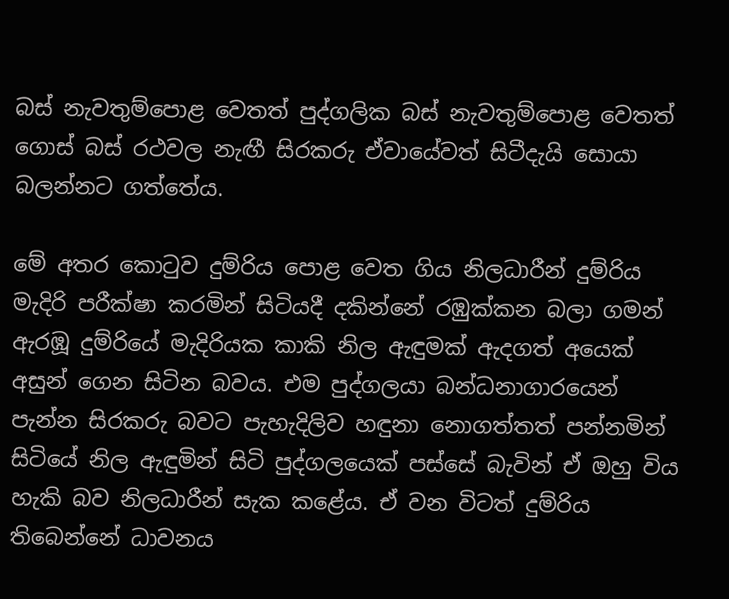බස් නැවතුම්පොළ වෙතත් පුද්ගලික බස් නැවතුම්පොළ වෙතත් ගොස් බස් රථවල නැඟී සිරකරු ඒවායේවත් සිටීදැයි සොයා බලන්නට ගත්තේය.

මේ අතර කොටුව දුම්රිය පොළ වෙත ගිය නිලධාරීන් දුම්රිය මැදිරි පරීක්ෂා කරමින් සිටියදී දකින්නේ රඹුක්කන බලා ගමන් ඇරඹූ දුම්රියේ මැදිරියක කාකි නිල ඇඳුමක් ඇදගත් අයෙක් අසුන් ගෙන සිටින බවය. එම පුද්ගලයා බන්ධනාගාරයෙන් පැන්න සිරකරු බවට පැහැදිලිව හඳුනා නොගත්තත් පන්නමින් සිටියේ නිල ඇඳුමින් සිටි පුද්ගලයෙක් පස්සේ බැවින් ඒ ඔහු විය හැකි බව නිලධාරීන් සැක කළේය. ඒ වන විටත් දුම්රිය තිබෙන්නේ ධාවනය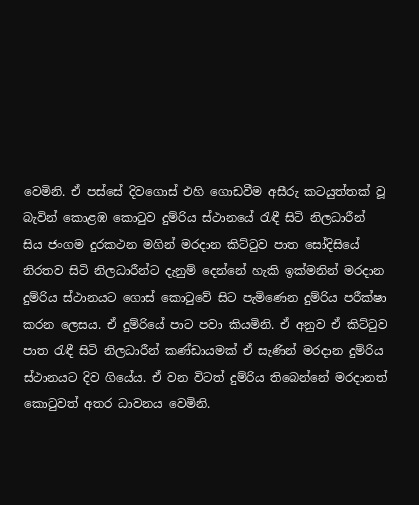වෙමිනි. ඒ පස්සේ දිවගොස් එහි ගොඩවීම අසීරු කටයුත්තක් වූ බැවින් කොළඹ කොටුව දුම්රිය ස්ථානයේ රැඳී සිටි නිලධාරීන් සිය ජංගම දුරකථන මගින් මරදාන කිට්ටුව පාත සෝදිසියේ නිරතව සිටි නිලධාරීන්ට දැනුම් දෙන්නේ හැකි ඉක්මනින් මරදාන දුම්රිය ස්ථානයට ගොස් කොටුවේ සිට පැමිණෙන දුම්රිය පරීක්ෂා කරන ලෙසය. ඒ දුම්රියේ පාට පවා කියමිනි. ඒ අනුව ඒ කිට්ටුව පාත රැඳී සිටි නිලධාරීන් කණ්ඩායමක් ඒ සැණින් මරදාන දුම්රිය ස්ථානයට දිව ගියේය. ඒ වන විටත් දුම්රිය තිබෙන්නේ මරදානත් කොටුවත් අතර ධාවනය වෙමිනි.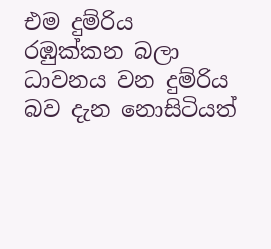එම දුම්රිය රඹුක්කන බලා ධාවනය වන දුම්රිය බව දැන නොසිටියත්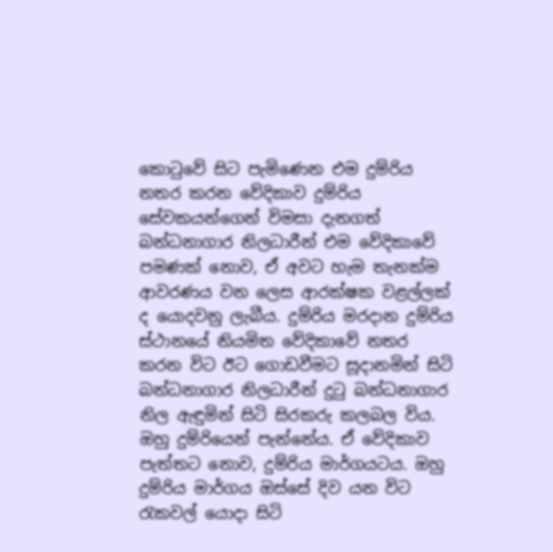කොටුවේ සිට පැමිණෙන එම දුම්රිය නතර කරන වේදිකාව දුම්රිය සේවකයන්ගෙන් විමසා දැනගත් බන්ධනාගාර නිලධාරීන් එම වේදිකාවේ පමණක් නොව, ඒ අවට හැම තැනක්ම ආවරණය වන ලෙස ආරක්ෂක වළල්ලක් ද යොදවනු ලැබීය. දුම්රිය මරදාන දුම්රිය ස්ථානයේ නියමිත වේදිකාවේ නතර කරන විට ඊට ගොඩවීමට සූදානමින් සිටි බන්ධනාගාර නිලධාරීන් දුටු බන්ධනාගාර නිල ඇඳුමින් සිටි සිරකරු කලබල විය. ඔහු දුම්රියෙන් පැන්නේය. ඒ වේදිකාව පැත්තට නොව, දුම්රිය මාර්ගයටය. ඔහු දුම්රිය මාර්ගය ඔස්සේ දිව යන විට රැකවල් යොදා සිටි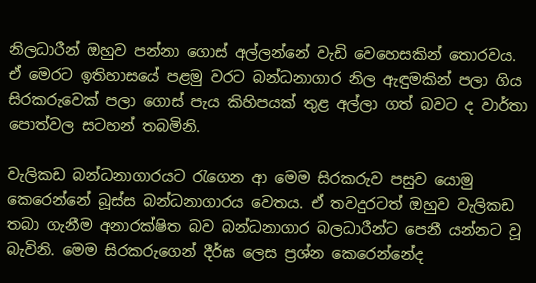නිලධාරීන් ඔහුව පන්නා ගොස් අල්ලන්නේ වැඩි වෙහෙසකින් තොරවය. ඒ මෙරට ඉතිහාසයේ පළමු වරට බන්ධනාගාර නිල ඇඳුමකින් පලා ගිය සිරකරුවෙක් පලා ගොස් පැය කිහිපයක් තුළ අල්ලා ගත් බවට ද වාර්තා පොත්වල සටහන් තබමිනි.

වැලිකඩ බන්ධනාගාරයට රැගෙන ආ මෙම සිරකරුව පසුව යොමු කෙරෙන්නේ බූස්ස බන්ධනාගාරය වෙතය. ඒ තවදුරටත් ඔහුව වැලිකඩ තබා ගැනීම අනාරක්ෂිත බව බන්ධනාගාර බලධාරීන්ට පෙනී යන්නට වූ බැවිනි. මෙම සිරකරුගෙන් දීර්ඝ ලෙස ප්‍රශ්න කෙරෙන්නේද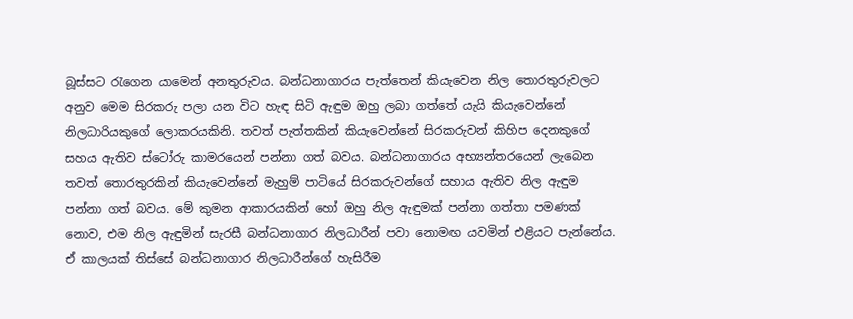බූස්සට රැගෙන යාමෙන් අනතුරුවය. බන්ධනාගාරය පැත්තෙන් කියැවෙන නිල තොරතුරුවලට අනුව මෙම සිරකරු පලා යන විට හැඳ සිටි ඇඳුම ඔහු ලබා ගත්තේ යැයි කියැවෙන්නේ නිලධාරියකුගේ ලොකරයකිනි. තවත් පැත්තකින් කියැවෙන්නේ සිරකරුවන් කිහිප දෙනකුගේ සහය ඇතිව ස්ටෝරු කාමරයෙන් පන්නා ගත් බවය. බන්ධනාගාරය අභ්‍යන්තරයෙන් ලැබෙන තවත් තොරතුරකින් කියැවෙන්නේ මැහුම් පාටියේ සිරකරුවන්ගේ සහාය ඇතිව නිල ඇඳුම පන්නා ගත් බවය. මේ කුමන ආකාරයකින් හෝ ඔහු නිල ඇඳුමක් පන්නා ගත්තා පමණක් නොව, එම නිල ඇඳුමින් සැරසී බන්ධනාගාර නිලධාරීන් පවා නොමඟ යවමින් එළියට පැන්නේය. ඒ කාලයක් තිස්සේ බන්ධනාගාර නිලධාරීන්ගේ හැසිරීම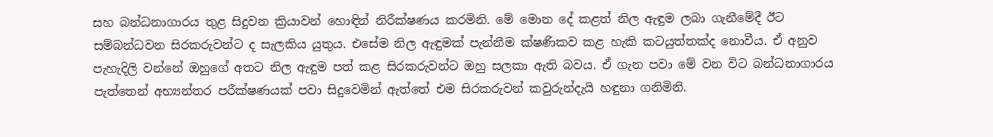සහ බන්ධනාගාරය තුළ සිදුවන ක්‍රියාවන් හොඳින් නිරීක්ෂණය කරමිනි. මේ මොන දේ කළත් නිල ඇඳුම ලබා ගැනීමේදී ඊට සම්බන්ධවන සිරකරුවන්ට ද සැලකිය යුතුය. එසේම නිල ඇඳුමක් පැන්නීම ක්ෂණිකව කළ හැකි කටයුත්තක්ද නොවීය. ඒ අනුව පැහැදිලි වන්නේ ඔහුගේ අතට නිල ඇඳුම පත් කළ සිරකරුවන්ට ඔහු සලකා ඇති බවය. ඒ ගැන පවා මේ වන විට බන්ධනාගාරය පැත්තෙන් අභ්‍යන්තර පරීක්ෂණයක් පවා සිදුවෙමින් ඇත්තේ එම සිරකරුවන් කවුරුන්දැයි හඳුනා ගනිමිනි.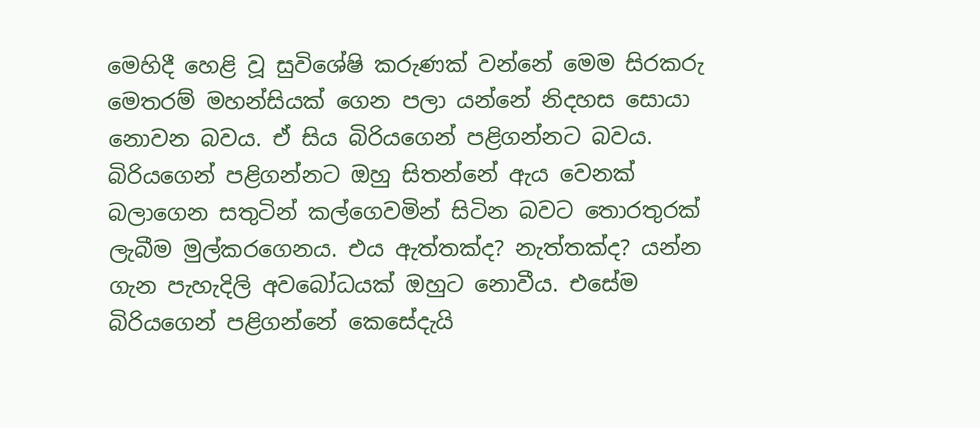මෙහිදී හෙළි වූ සුවිශේෂි කරුණක් වන්නේ මෙම සිරකරු මෙතරම් මහන්සියක් ගෙන පලා යන්නේ නිදහස සොයා නොවන බවය. ඒ සිය බිරියගෙන් පළිගන්නට බවය. බිරියගෙන් පළිගන්නට ඔහු සිතන්නේ ඇය වෙනක් බලාගෙන සතුටින් කල්ගෙවමින් සිටින බවට තොරතුරක් ලැබීම මුල්කරගෙනය. එය ඇත්තක්ද? නැත්තක්ද? යන්න ගැන පැහැදිලි අවබෝධයක් ඔහුට නොවීය. එසේම බිරියගෙන් පළිගන්නේ කෙසේදැයි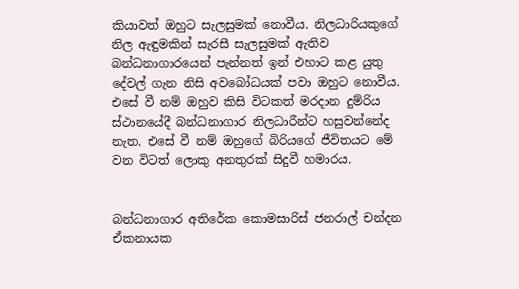කියාවත් ඔහුට සැලසුමක් නොවීය. නිලධාරියකුගේ නිල ඇඳුමකින් සැරසී සැලසුමක් ඇතිව බන්ධනාගාරයෙන් පැන්නත් ඉන් එහාට කළ යුතු දේවල් ගැන නිසි අවබෝධයක් පවා ඔහුට නොවීය. එසේ වී නම් ඔහුව කිසි විටකත් මරදාන දුම්රිය ස්ථානයේදී බන්ධනාගාර නිලධාරීන්ට හසුවන්නේද නැත. එසේ වී නම් ඔහුගේ බිරියගේ ජීවිතයට මේ වන විටත් ලොකු අනතුරක් සිදුවී හමාරය.


බන්ධනාගාර අතිරේක කොමසාරිස් ජනරාල් චන්දන ඒකනායක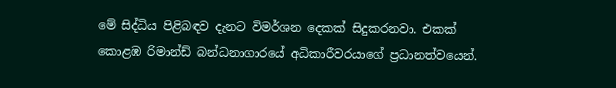මේ සිද්ධිය පිළිබඳව දැනට විමර්ශන දෙකක් සිදුකරනවා. එකක් කොළඹ රිමාන්ඩ් බන්ධනාගාරයේ අධිකාරීවරයාගේ ප්‍රධානත්වයෙන්.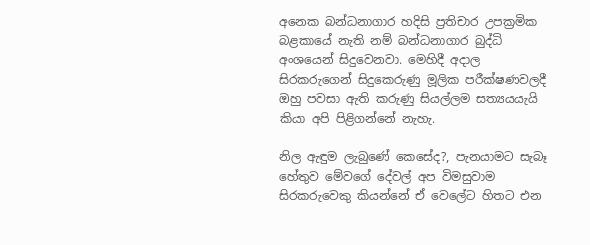අනෙක බන්ධනාගාර හදිසි ප්‍රතිචාර උපක්‍රමික බළකායේ නැති නම් බන්ධනාගාර බුද්ධි අංශයෙන් සිදුවෙනවා. මෙහිදී අදාල සිරකරුගෙන් සිදුකෙරුණු මූලික පරීක්ෂණවලදී ඔහු පවසා ඇති කරුණු සියල්ලම සත්‍යයයැයි කියා අපි පිළිගන්නේ නැහැ.

නිල ඇඳුම ලැබුණේ කෙසේද?, පැනයාමට සැබෑ හේතුව මේවගේ දේවල් අප විමසුවාම සිරකරුවෙකු කියන්නේ ඒ වෙලේට හිතට එන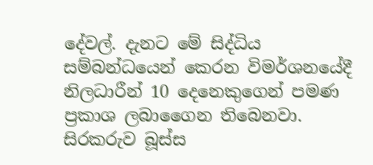දේවල්. දැනට මේ සිද්ධිය සම්බන්ධයෙන් කෙරන විමර්ශනයේදී නිලධාරීන් 10 දෙනෙකුගෙන් පමණ ප්‍රකාශ ලබාගෛන තිබෙනවා. සිරකරුව බූස්ස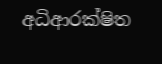අධිආරක්ෂිත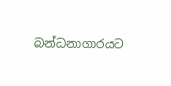බන්ධනාගාරයට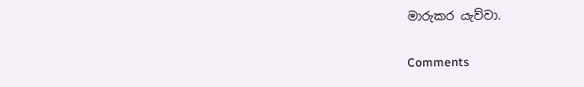මාරුකර යැව්වා.

Comments